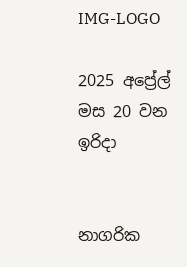IMG-LOGO

2025 අප්‍රේල් මස 20 වන ඉරිදා


නාගරික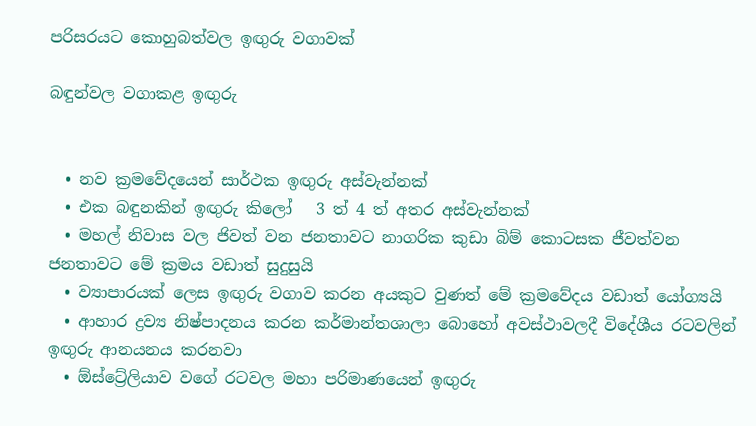පරිසරයට කොහුබත්වල ඉඟුරු වගාවක්

බඳුන්වල වගාකළ ඉඟු‍රු


  • නව ක්‍රමවේදයෙන් සාර්ථක ඉඟු‍රු අස්වැන්නක්
  • එක බඳුනකින් ඉඟු‍රු කිලෝ   3 ත් 4 ත් අතර අස්වැන්නක්
  • මහල් නිවාස වල ජිවත් වන ජනතාවට නාගරික කුඩා බිම් කොටසක ජීවත්වන ජනතාවට මේ ක්‍රමය වඩාත් සුදුසුයි
  • ව්‍යාපාරයක් ලෙස ඉඟු‍රු වගාව කරන අයකුට වුණත් මේ ක්‍රමවේදය වඩාත් යෝග්‍යයි
  • ආහාර ද්‍රව්‍ය නිෂ්පාදනය කරන කර්මාන්තශාලා බොහෝ අවස්ථාවලදී විදේශීය රටවලින් ඉඟු‍රු ආනයනය කරනවා
  • ඕස්ට්‍රේලියාව වගේ රටවල මහා පරිමාණයෙන් ඉඟු‍රු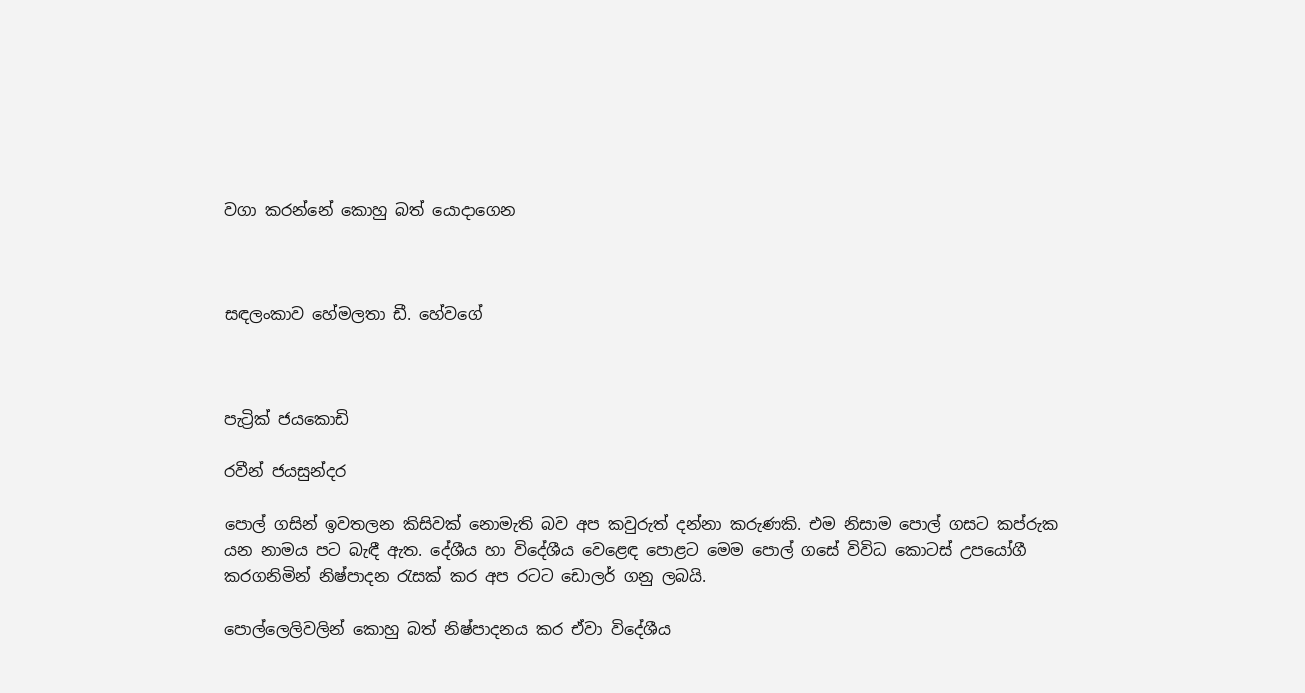වගා කරන්නේ කොහු බත් යොදාගෙන



සඳලංකාව හේමලතා ඩී. හේවගේ



පැට්‍රික් ජයකොඩි

රවීන් ජයසුන්දර

පොල් ගසින් ඉවතලන කිසිවක් නොමැති බව අප කවුරුත් දන්නා කරුණකි. එම නිසාම පොල් ගසට කප්රුක යන නාමය පට බැඳී ඇත. දේශීය හා විදේශීය වෙළෙඳ පොළට මෙම පොල් ගසේ විවිධ කොටස් උපයෝගී කරගනිමින් නිෂ්පාදන රැසක් කර අප රටට ඩොලර් ගනු ලබයි.

පොල්ලෙලිවලින් කොහු බත් නිෂ්පාදනය කර ඒවා විදේශීය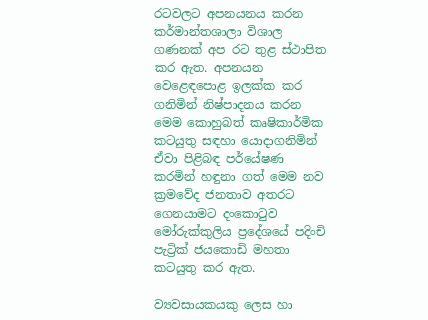රටවලට අපනයනය කරන කර්මාන්තශාලා විශාල ගණනක් අප රට තුළ ස්ථාපිත කර ඇත. අපනයන වෙළෙඳපොළ ඉලක්ක කර ගනිමින් නිෂ්පාදනය කරන මෙම කොහුබත් කෘෂිකාර්මික කටයුතු සඳහා යොදාගනිමින් ඒවා පිළිබඳ පර්යේෂණ කරමින් හඳුනා ගත් මෙම නව ක්‍රමවේද ජනතාව අතරට ගෙනයාමට දංකොටුව මෝරුක්කුලිය ප්‍රදේශයේ පදිංචි පැට්‍රික් ජයකොඩි මහතා කටයුතු කර ඇත.

ව්‍යවසායකයකු ලෙස හා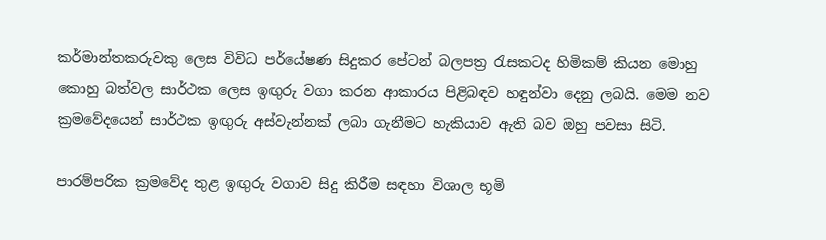කර්මාන්තකරුවකු ලෙස විවිධ පර්‌යේෂණ සිදුකර පේටන් බලපත්‍ර රැසකටද හිමිකම් කියන මොහු කොහු බත්වල සාර්ථක ලෙස ඉඟු‍රු වගා කරන ආකාරය පිළිබඳව හඳුන්වා දෙනු ලබයි. මෙම නව ක්‍රමවේදයෙන් සාර්ථක ඉඟු‍රු අස්වැන්නක් ලබා ගැනීමට හැකියාව ඇති බව ඔහු පවසා සිටි.

පාරම්පරික ක්‍රමවේද තුළ ඉඟු‍රු වගාව සිදු කිරීම සඳහා විශාල භූමි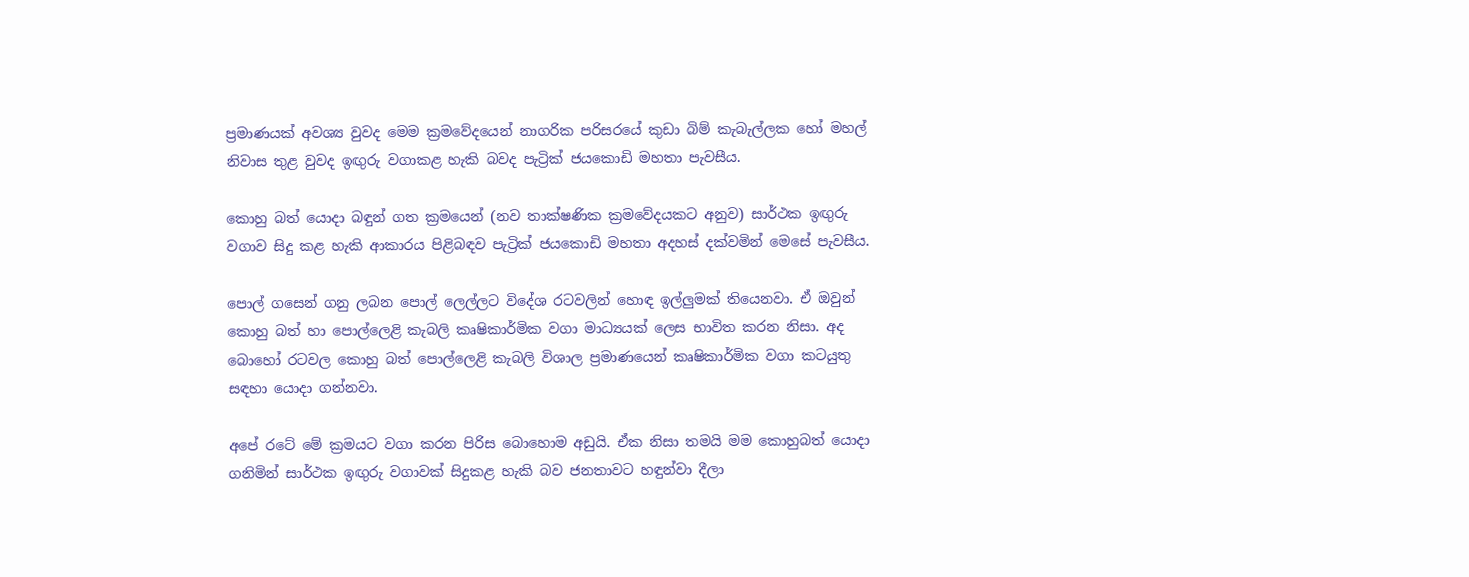ප්‍රමාණයක් අවශ්‍ය වුවද මෙම ක්‍රමවේදයෙන් නාගරික පරිසරයේ කුඩා බිම් කැබැල්ලක හෝ මහල් නිවාස තුළ වුවද ඉඟු‍රු වගාකළ හැකි බවද පැට්‍රික් ජයකොඩි මහතා පැවසීය.

කොහු බත් යොදා බඳුන් ගත ක්‍රමයෙන් (නව තාක්ෂණික ක්‍රමවේදයකට අනුව) සාර්ථක ඉඟු‍රු වගාව සිදු කළ හැකි ආකාරය පිළිබඳව පැට්‍රික් ජයකොඩි මහතා අදහස් දක්වමින් මෙසේ පැවසීය.

පොල් ගසෙන් ගනු ලබන පොල් ලෙල්ලට විදේශ රටවලින් හොඳ ඉල්ලු‍මක් තියෙනවා. ඒ ඔවුන් කොහු බත් හා පොල්ලෙළි කැබලි කෘෂිකාර්මික වගා මාධ්‍යයක් ලෙස භාවිත කරන නිසා. අද බොහෝ රටවල කොහු බත් පොල්ලෙළි කැබලි විශාල ප්‍රමාණයෙන් කෘෂිකාර්මික වගා කටයුතු සඳහා යොදා ගන්නවා.

අපේ රටේ මේ ක්‍රමයට වගා කරන පිරිස බොහොම අඩුයි. ඒක නිසා තමයි මම කොහුබත් යොදා ගනිමින් සාර්ථක ඉඟු‍රු වගාවක් සිදුකළ හැකි බව ජනතාවට හඳුන්වා දීලා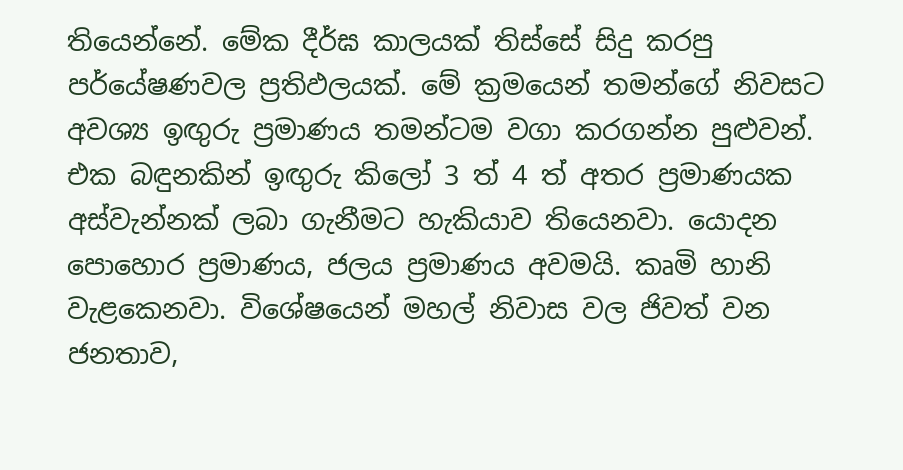තියෙන්නේ. මේක දීර්ඝ කාලයක් තිස්සේ සිදු කරපු පර්යේෂණවල ප්‍රතිඵලයක්. මේ ක්‍රමයෙන් තමන්ගේ නිවසට අවශ්‍ය ඉඟු‍රු ප්‍රමාණය තමන්ටම වගා කරගන්න පුළුවන්. එක බඳුනකින් ඉඟු‍රු කිලෝ 3 ත් 4 ත් අතර ප්‍රමාණයක අස්වැන්නක් ලබා ගැනීමට හැකියාව තියෙනවා. යොදන පොහොර ප්‍රමාණය, ජලය ප්‍රමාණය අවමයි. කෘමි හානි වැළකෙනවා. විශේෂයෙන් මහල් නිවාස වල ජිවත් වන ජනතාව,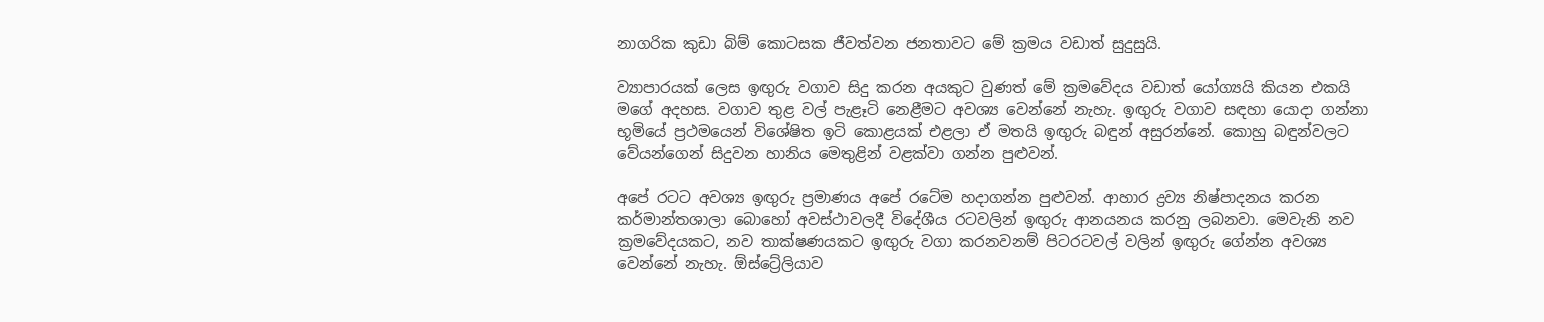නාගරික කුඩා බිම් කොටසක ජීවත්වන ජනතාවට මේ ක්‍රමය වඩාත් සුදුසුයි.

ව්‍යාපාරයක් ලෙස ඉඟු‍රු වගාව සිදු කරන අයකුට වුණත් මේ ක්‍රමවේදය වඩාත් යෝග්‍යයි කියන එකයි මගේ අදහස. වගාව තුළ වල් පැළෑටි නෙළීමට අවශ්‍ය වෙන්නේ නැහැ. ඉඟු‍රු වගාව සඳහා යොදා ගන්නා භූමියේ ප්‍රථමයෙන් විශේෂිත ඉටි කොළයක් එළලා ඒ මතයි ඉඟු‍රු බඳුන් අසුරන්නේ. කොහු බඳුන්වලට වේයන්ගෙන් සිදුවන හානිය මෙතුළින් වළක්වා ගන්න පුළුවන්.

අපේ රටට අවශ්‍ය ඉඟු‍රු ප්‍රමාණය අපේ රටේම හදාගන්න පුළුවන්. ආහාර ද්‍රව්‍ය නිෂ්පාදනය කරන කර්මාන්තශාලා බොහෝ අවස්ථාවලදී විදේශීය රටවලින් ඉඟු‍රු ආනයනය කරනු ලබනවා. මෙවැනි නව ක්‍රමවේදයකට, නව තාක්ෂණයකට ඉඟු‍රු වගා කරනවනම් පිටරටවල් වලින් ඉඟු‍රු ගේන්න අවශ්‍ය වෙන්නේ නැහැ. ඕස්ට්‍රේලියාව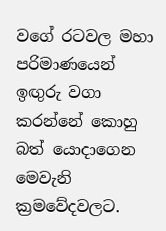වගේ රටවල මහා පරිමාණයෙන් ඉඟු‍රු වගා කරන්නේ කොහු බත් යොදාගෙන මෙවැනි ක්‍රමවේදවලට.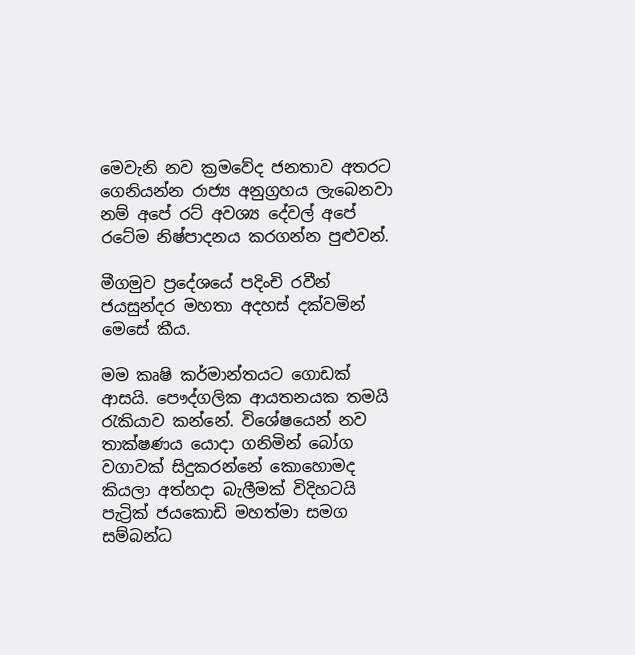මෙවැනි නව ක්‍රමවේද ජනතාව අතරට ගෙනියන්න රාජ්‍ය අනුග්‍රහය ලැබෙනවා නම් අපේ රට් අවශ්‍ය දේවල් අපේ රටේම නිෂ්පාදනය කරගන්න පුළුවන්.

මීගමුව ප්‍රදේශයේ පදිංචි රවීන් ජයසුන්දර මහතා අදහස් දක්වමින් මෙසේ කීය.

මම කෘෂි කර්මාන්තයට ගොඩක් ආසයි. පෞද්ගලික ආයතනයක තමයි රැකියාව කන්නේ. විශේෂයෙන් නව තාක්ෂණය යොදා ගනිමින් බෝග වගාවක් සිදුකරන්නේ කොහොමද කියලා අත්හදා බැලීමක් විදිහටයි පැට්‍රික් ජයකොඩි මහත්මා සමග සම්බන්ධ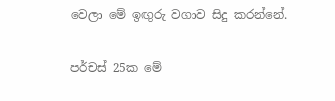වෙලා මේ ඉඟු‍රු වගාව සිදු කරන්නේ.

පර්චස් 25ක මේ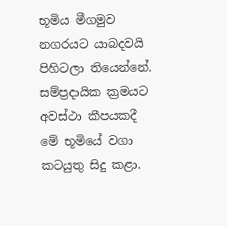භූමිය මීගමුව නගරයට යාබදවයි පිහිටලා තියෙන්නේ. සම්ප්‍රදායික ක්‍රමයට අවස්ථා කීපයකදී මේ භූමියේ වගා කටයුතු සිදු කළා.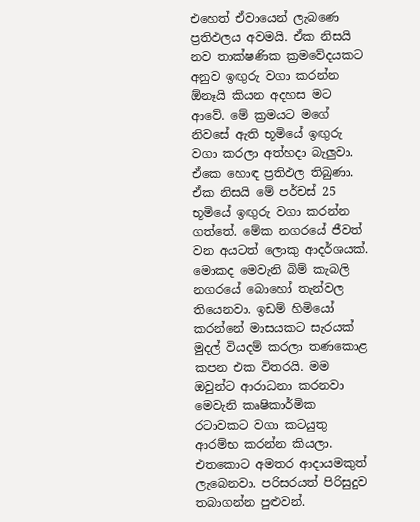එහෙත් ඒවායෙන් ලැබණෙ ප්‍රතිඵලය අවමයි. ඒක නිසයි නව තාක්ෂණික ක්‍රමවේදයකට අනුව ඉඟු‍රු වගා කරන්න ඕනෑයි කියන අදහස මට ආවේ. මේ ක්‍රමයට මගේ නිවසේ ඇති භූමියේ ඉඟු‍රු වගා කරලා අත්හදා බැලු‍වා. ඒකෙ හොඳ ප්‍රතිඵල තිබුණා. ඒක නිසයි මේ පර්චස් 25 භූමියේ ඉඟු‍රු වගා කරන්න ගත්තේ. මේක නගරයේ ජීවත් වන අයටත් ලොකු ආදර්ශයක්. මොකද මෙවැනි බිම් කැබලි නගරයේ බොහෝ තැන්වල තියෙනවා. ඉඩම් හිමියෝ කරන්නේ මාසයකට සැරයක් මුදල් වියදම් කරලා තණකොළ කපන එක විතරයි. මම ඔවුන්ට ආරාධනා කරනවා මෙවැනි කෘෂිකාර්මික රටාවකට වගා කටයුතු ආරම්භ කරන්න කියලා. එතකොට අමතර ආදායමකුත් ලැබෙනවා. පරිසරයත් පිරිසුදුව තබාගන්න පුළුවන්.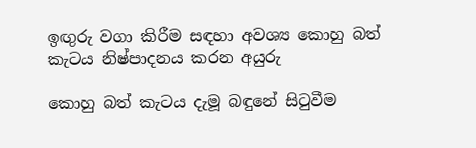ඉඟු‍රු වගා කිරීම සඳහා අවශ්‍ය කොහු බත් කැටය නිෂ්පාදනය කරන අයුරු

කොහු බත් කැටය දැමූ බඳුනේ සිටුවීම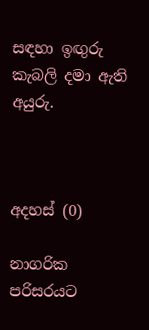සඳහා ඉඟු‍රු කැබලි දමා ඇති අයුරු.



අදහස් (0)

නාගරික පරිසරයට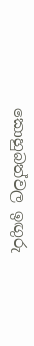කොහුබත්වල ඉඟුරු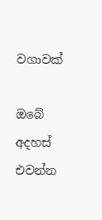වගාවක්

ඔබේ අදහස් එවන්න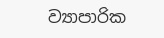ව්‍යාපාරික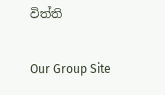විත්ති

Our Group Site